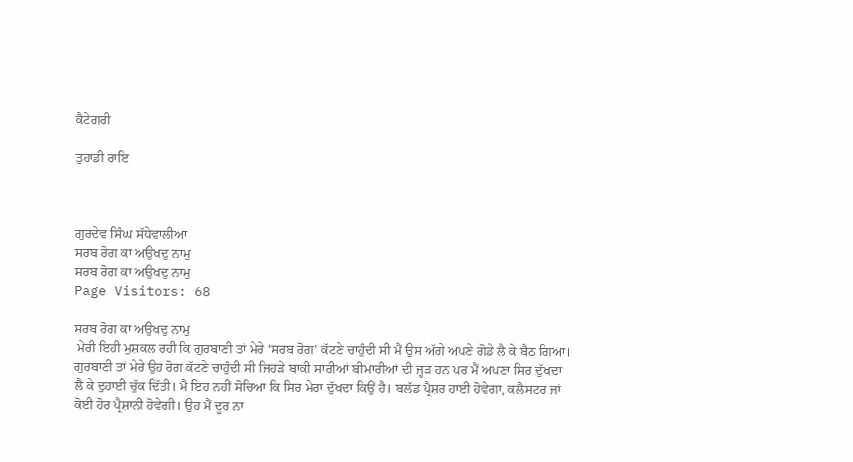ਕੈਟੇਗਰੀ

ਤੁਹਾਡੀ ਰਾਇ



ਗੁਰਦੇਵ ਸਿੰਘ ਸੱਧੇਵਾਲੀਆ
ਸਰਬ ਰੋਗ ਕਾ ਅਉਖਦੁ ਨਾਮੁ
ਸਰਬ ਰੋਗ ਕਾ ਅਉਖਦੁ ਨਾਮੁ
Page Visitors: 68

ਸਰਬ ਰੋਗ ਕਾ ਅਉਖਦੁ ਨਾਮੁ
 ਮੇਰੀ ਇਹੀ ਮੁਸ਼ਕਲ ਰਹੀ ਕਿ ਗੁਰਬਾਣੀ ਤਾਂ ਮੇਰੇ ‘ਸਰਬ ਰੋਗ’ ਕੱਟਣੇ ਚਾਹੁੰਦੀ ਸੀ ਮੈਂ ਉਸ ਅੱਗੇ ਅਪਣੇ ਗੋਡੇ ਲੈ ਕੇ ਬੈਠ ਗਿਆ। ਗੁਰਬਾਣੀ ਤਾਂ ਮੇਰੇ ਉਹ ਰੋਗ ਕੱਟਣੇ ਚਾਹੁੰਦੀ ਸੀ ਜਿਹੜੇ ਬਾਕੀ ਸਾਰੀਆਂ ਬੀਮਾਰੀਆਂ ਦੀ ਜ੍ਹੜ ਹਨ ਪਰ ਮੈਂ ਅਪਣਾ ਸਿਰ ਦੁੱਖਦਾ ਲੈ ਕੇ ਦੁਹਾਈ ਚੁੱਕ ਦਿੱਤੀ। ਮੈ ਇਹ ਨਹੀਂ ਸੋਚਿਆ ਕਿ ਸਿਰ ਮੇਰਾ ਦੁੱਖਦਾ ਕਿਉਂ ਹੈ। ਬਲੱਡ ਪ੍ਰੈਸ਼ਰ ਹਾਈ ਹੋਵੇਗਾ, ਕਲੈਸਟਰ ਜਾਂ ਕੋਈ ਹੋਰ ਪ੍ਰੈਸ਼ਾਨੀ ਹੋਵੇਗੀ। ਉਹ ਮੈਂ ਦੂਰ ਨਾ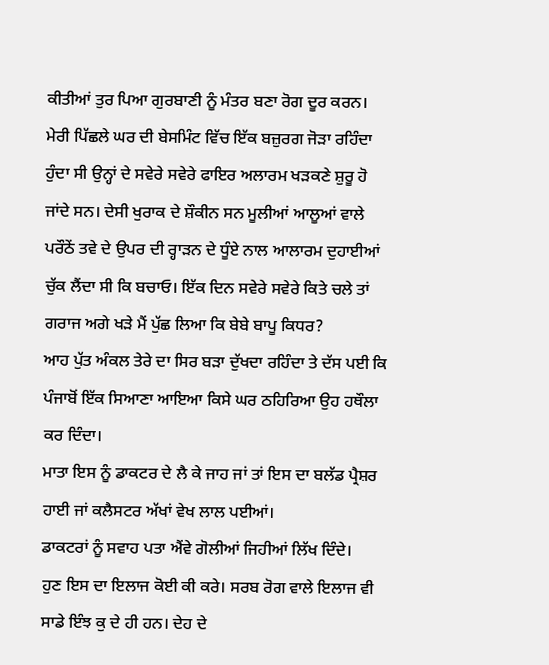ਕੀਤੀਆਂ ਤੁਰ ਪਿਆ ਗੁਰਬਾਣੀ ਨੂੰ ਮੰਤਰ ਬਣਾ ਰੋਗ ਦੂਰ ਕਰਨ।
ਮੇਰੀ ਪਿੱਛਲੇ ਘਰ ਦੀ ਬੇਸਮਿੰਟ ਵਿੱਚ ਇੱਕ ਬਜ਼ੁਰਗ ਜੋੜਾ ਰਹਿੰਦਾ ਹੁੰਦਾ ਸੀ ਉਨ੍ਹਾਂ ਦੇ ਸਵੇਰੇ ਸਵੇਰੇ ਫਾਇਰ ਅਲਾਰਮ ਖੜਕਣੇ ਸ਼ੁਰੂ ਹੋ ਜਾਂਦੇ ਸਨ। ਦੇਸੀ ਖੁਰਾਕ ਦੇ ਸ਼ੌਕੀਨ ਸਨ ਮੂਲੀਆਂ ਆਲੂਆਂ ਵਾਲੇ ਪਰੌਠੇਂ ਤਵੇ ਦੇ ਉਪਰ ਦੀ ਰ੍ਹਾੜਨ ਦੇ ਧੂੰਏ ਨਾਲ ਆਲਾਰਮ ਦੁਹਾਈਆਂ ਚੁੱਕ ਲੈਂਦਾ ਸੀ ਕਿ ਬਚਾਓ। ਇੱਕ ਦਿਨ ਸਵੇਰੇ ਸਵੇਰੇ ਕਿਤੇ ਚਲੇ ਤਾਂ ਗਰਾਜ ਅਗੇ ਖੜੇ ਮੈਂ ਪੁੱਛ ਲਿਆ ਕਿ ਬੇਬੇ ਬਾਪੂ ਕਿਧਰ?
ਆਹ ਪੁੱਤ ਅੰਕਲ ਤੇਰੇ ਦਾ ਸਿਰ ਬੜਾ ਦੁੱਖਦਾ ਰਹਿੰਦਾ ਤੇ ਦੱਸ ਪਈ ਕਿ ਪੰਜਾਬੋਂ ਇੱਕ ਸਿਆਣਾ ਆਇਆ ਕਿਸੇ ਘਰ ਠਹਿਰਿਆ ਉਹ ਹਥੌਲਾ ਕਰ ਦਿੰਦਾ।
ਮਾਤਾ ਇਸ ਨੂੰ ਡਾਕਟਰ ਦੇ ਲੈ ਕੇ ਜਾਹ ਜਾਂ ਤਾਂ ਇਸ ਦਾ ਬਲੱਡ ਪ੍ਰੈਸ਼ਰ ਹਾਈ ਜਾਂ ਕਲੈਸਟਰ ਅੱਖਾਂ ਵੇਖ ਲਾਲ ਪਈਆਂ।
ਡਾਕਟਰਾਂ ਨੂੰ ਸਵਾਹ ਪਤਾ ਐਂਵੇ ਗੋਲੀਆਂ ਜਿਹੀਆਂ ਲਿੱਖ ਦਿੰਦੇ।
ਹੁਣ ਇਸ ਦਾ ਇਲਾਜ ਕੋਈ ਕੀ ਕਰੇ। ਸਰਬ ਰੋਗ ਵਾਲੇ ਇਲਾਜ ਵੀ ਸਾਡੇ ਇੰਝ ਕੁ ਦੇ ਹੀ ਹਨ। ਦੇਹ ਦੇ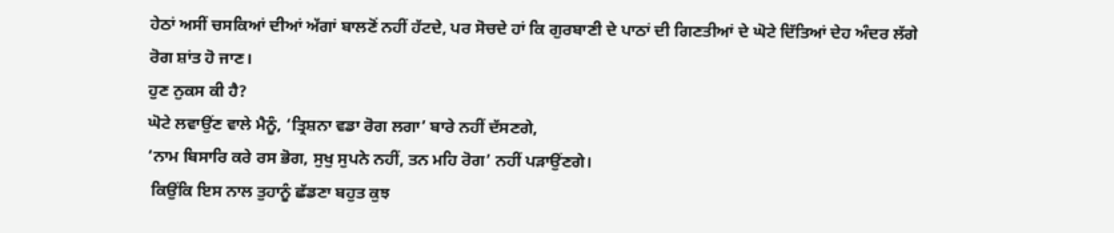ਹੇਠਾਂ ਅਸੀਂ ਚਸਕਿਆਂ ਦੀਆਂ ਅੱਗਾਂ ਬਾਲਣੋਂ ਨਹੀਂ ਹੱਟਦੇ, ਪਰ ਸੋਚਦੇ ਹਾਂ ਕਿ ਗੁਰਬਾਣੀ ਦੇ ਪਾਠਾਂ ਦੀ ਗਿਣਤੀਆਂ ਦੇ ਘੋਟੇ ਦਿੱਤਿਆਂ ਦੇਹ ਅੰਦਰ ਲੱਗੇ ਰੋਗ ਸ਼ਾਂਤ ਹੋ ਜਾਣ।
ਹੁਣ ਨੁਕਸ ਕੀ ਹੈ?
ਘੋਟੇ ਲਵਾਉਂਣ ਵਾਲੇ ਮੈਨੂੰ, ‘ਤ੍ਰਿਸ਼ਨਾ ਵਡਾ ਰੋਗ ਲਗਾ’ ਬਾਰੇ ਨਹੀਂ ਦੱਸਣਗੇ,
‘ਨਾਮ ਬਿਸਾਰਿ ਕਰੇ ਰਸ ਭੋਗ, ਸੁਖੁ ਸੁਪਨੇ ਨਹੀਂ, ਤਨ ਮਹਿ ਰੋਗ’ ਨਹੀਂ ਪੜਾਉਂਣਗੇ।
 ਕਿਉਂਕਿ ਇਸ ਨਾਲ ਤੁਹਾਨੂੰ ਛੱਡਣਾ ਬਹੁਤ ਕੁਝ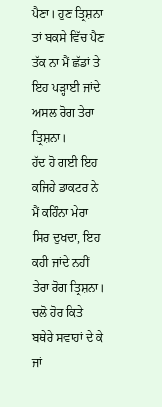ਪੈਣਾ। ਹੁਣ ਤ੍ਰਿਸ਼ਨਾ ਤਾਂ ਬਕਸੇ ਵਿੱਚ ਪੈਣ ਤੱਕ ਨਾ ਮੈਂ ਛੱਡਾਂ ਤੇ ਇਹ ਪੜ੍ਹਾਈ ਜਾਂਦੇ ਅਸਲ ਰੋਗ ਤੇਰਾ ਤ੍ਰਿਸ਼ਨਾ।
ਹੱਦ ਹੋ ਗਈ ਇਹ ਕਜਿਹੇ ਡਾਕਟਰ ਨੇ ਮੈਂ ਕਹਿੰਨਾ ਮੇਰਾ ਸਿਰ ਦੁਖਦਾ, ਇਹ ਕਹੀ ਜਾਂਦੇ ਨਹੀਂ ਤੇਰਾ ਰੋਗ ਤ੍ਰਿਸ਼ਨਾ। ਚਲੋ ਹੋਰ ਕਿਤੇ ਬਥੇਰੇ ਸਵਾਹਾਂ ਦੇ ਕੇ ਜਾਂ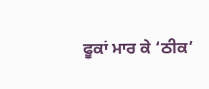ਫੂਕਾਂ ਮਾਰ ਕੇ ‘ਠੀਕ’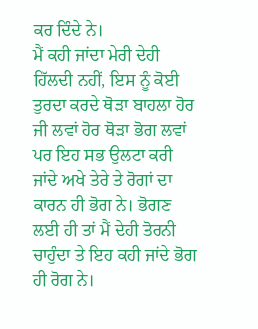ਕਰ ਦਿੰਦੇ ਨੇ।
ਮੈਂ ਕਹੀ ਜਾਂਦਾ ਮੇਰੀ ਦੇਹੀ ਹਿੱਲਦੀ ਨਹੀਂ, ਇਸ ਨੂੰ ਕੋਈ ਤੁਰਦਾ ਕਰਦੇ ਥੋੜਾ ਬਾਹਲਾ ਹੋਰ ਜੀ ਲਵਾਂ ਹੋਰ ਥੋੜਾ ਭੋਗ ਲਵਾਂ ਪਰ ਇਹ ਸਭ ਉਲਟਾ ਕਰੀ ਜਾਂਦੇ ਅਖੇ ਤੇਰੇ ਤੇ ਰੋਗਾਂ ਦਾ ਕਾਰਨ ਹੀ ਭੋਗ ਨੇ। ਭੋਗਣ ਲਈ ਹੀ ਤਾਂ ਮੈਂ ਦੇਹੀ ਤੋਰਨੀ ਚਾਹੁੰਦਾ ਤੇ ਇਹ ਕਹੀ ਜਾਂਦੇ ਭੋਗ ਹੀ ਰੋਗ ਨੇ।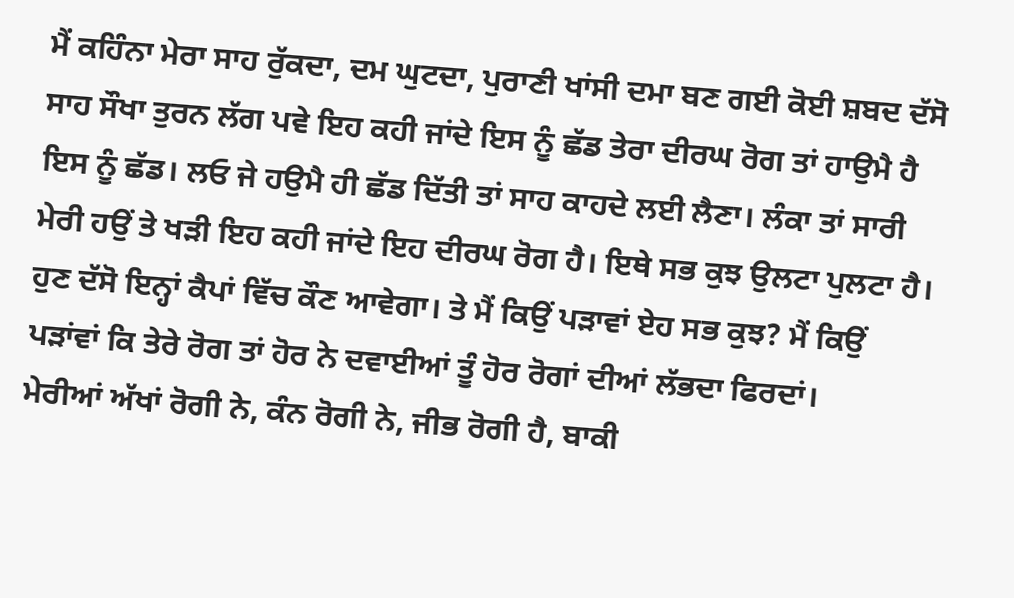ਮੈਂ ਕਹਿੰਨਾ ਮੇਰਾ ਸਾਹ ਰੁੱਕਦਾ, ਦਮ ਘੁਟਦਾ, ਪੁਰਾਣੀ ਖਾਂਸੀ ਦਮਾ ਬਣ ਗਈ ਕੋਈ ਸ਼ਬਦ ਦੱਸੋ ਸਾਹ ਸੌਖਾ ਤੁਰਨ ਲੱਗ ਪਵੇ ਇਹ ਕਹੀ ਜਾਂਦੇ ਇਸ ਨੂੰ ਛੱਡ ਤੇਰਾ ਦੀਰਘ ਰੋਗ ਤਾਂ ਹਾਉਮੈ ਹੈ ਇਸ ਨੂੰ ਛੱਡ। ਲਓ ਜੇ ਹਉਮੈ ਹੀ ਛੱਡ ਦਿੱਤੀ ਤਾਂ ਸਾਹ ਕਾਹਦੇ ਲਈ ਲੈਣਾ। ਲੰਕਾ ਤਾਂ ਸਾਰੀ ਮੇਰੀ ਹਉਂ ਤੇ ਖੜੀ ਇਹ ਕਹੀ ਜਾਂਦੇ ਇਹ ਦੀਰਘ ਰੋਗ ਹੈ। ਇਥੇ ਸਭ ਕੁਝ ਉਲਟਾ ਪੁਲਟਾ ਹੈ। ਹੁਣ ਦੱਸੋ ਇਨ੍ਹਾਂ ਕੈਪਾਂ ਵਿੱਚ ਕੌਣ ਆਵੇਗਾ। ਤੇ ਮੈਂ ਕਿਉਂ ਪੜਾਵਾਂ ਏਹ ਸਭ ਕੁਝ? ਮੈਂ ਕਿਉਂ ਪੜਾਂਵਾਂ ਕਿ ਤੇਰੇ ਰੋਗ ਤਾਂ ਹੋਰ ਨੇ ਦਵਾਈਆਂ ਤੂੰ ਹੋਰ ਰੋਗਾਂ ਦੀਆਂ ਲੱਭਦਾ ਫਿਰਦਾਂ।
ਮੇਰੀਆਂ ਅੱਖਾਂ ਰੋਗੀ ਨੇ, ਕੰਨ ਰੋਗੀ ਨੇ, ਜੀਭ ਰੋਗੀ ਹੈ, ਬਾਕੀ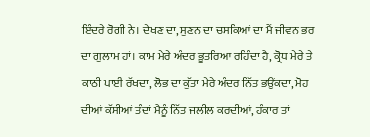ਇੰਦਰੇ ਰੋਗੀ ਨੇ। ਦੇਖਣ ਦਾ, ਸੁਣਨ ਦਾ ਚਸਕਿਆਂ ਦਾ ਮੈਂ ਜੀਵਨ ਭਰ ਦਾ ਗੁਲਾਮ ਹਾਂ। ਕਾਮ ਮੇਰੇ ਅੰਦਰ ਭੂਤਰਿਆ ਰਹਿੰਦਾ ਹੈ, ਕ੍ਰੋਧ ਮੇਰੇ ਤੇ ਕਾਠੀ ਪਾਈ ਰੱਖਦਾ, ਲੋਭ ਦਾ ਕੁੱਤਾ ਮੇਰੇ ਅੰਦਰ ਨਿੱਤ ਭਉਂਕਦਾ, ਮੋਹ ਦੀਆਂ ਕੱਸੀਆਂ ਤੰਦਾਂ ਮੈਨੂੰ ਨਿੱਤ ਜਲੀਲ ਕਰਦੀਆਂ, ਹੰਕਾਰ ਤਾਂ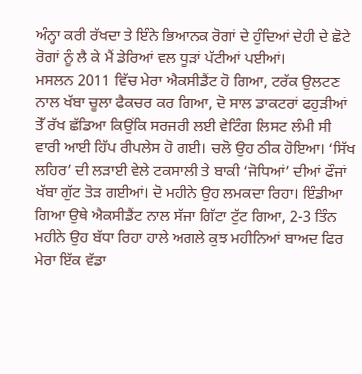ਅੰਨ੍ਹਾ ਕਰੀ ਰੱਖਦਾ ਤੇ ਇੰਨੇ ਭਿਆਨਕ ਰੋਗਾਂ ਦੇ ਹੁੰਦਿਆਂ ਦੇਹੀ ਦੇ ਛੋਟੇ ਰੋਗਾਂ ਨੂੰ ਲੈ ਕੇ ਮੈਂ ਡੇਰਿਆਂ ਵਲ ਧੂੜਾਂ ਪੱਟੀਆਂ ਪਈਆਂ।
ਮਸਲਨ 2011 ਵਿੱਚ ਮੇਰਾ ਐਕਸੀਡੈਂਟ ਹੋ ਗਿਆ, ਟਰੱਕ ਉਲਟਣ ਨਾਲ ਖੱਬਾ ਚੂਲਾ ਫੈਕਚਰ ਕਰ ਗਿਆ, ਦੋ ਸਾਲ ਡਾਕਟਰਾਂ ਫਹੁੜੀਆਂ ਤੇੱ ਰੱਖ ਛੱਡਿਆ ਕਿਉਂਕਿ ਸਰਜਰੀ ਲਈ ਵੇਟਿੰਗ ਲਿਸਟ ਲੰਮੀ ਸੀ ਵਾਰੀ ਆਈ ਹਿੱਪ ਰੀਪਲੇਸ ਹੋ ਗਈ। ਚਲੋ ਉਹ ਠੀਕ ਹੋਇਆ। ‘ਸਿੱਖ ਲਹਿਰ’ ਦੀ ਲੜਾਈ ਵੇਲੇ ਟਕਸਾਲੀ ਤੇ ਬਾਕੀ ‘ਜੋਧਿਆਂ’ ਦੀਆਂ ਫੌਜਾਂ ਖੱਬਾ ਗੁੱਟ ਤੋੜ ਗਈਆਂ। ਦੋ ਮਹੀਨੇ ਉਹ ਲਮਕਦਾ ਰਿਹਾ। ਇੰਡੀਆ ਗਿਆ ਉਥੇ ਐਕਸੀਡੈਂਟ ਨਾਲ ਸੱਜਾ ਗਿੱਟਾ ਟੁੱਟ ਗਿਆ, 2-3 ਤਿੰਨ ਮਹੀਨੇ ਉਹ ਬੱਧਾ ਰਿਹਾ ਹਾਲੇ ਅਗਲੇ ਕੁਝ ਮਹੀਨਿਆਂ ਬਾਅਦ ਫਿਰ ਮੇਰਾ ਇੱਕ ਵੱਡਾ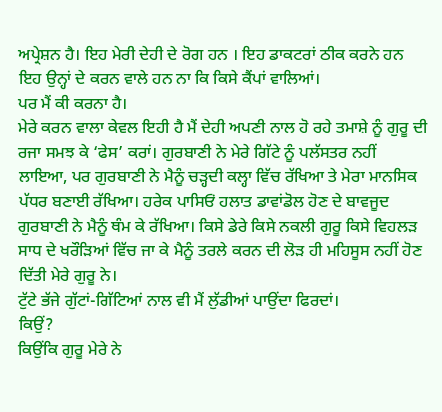ਅਪ੍ਰੇਸ਼ਨ ਹੈ। ਇਹ ਮੇਰੀ ਦੇਹੀ ਦੇ ਰੋਗ ਹਨ । ਇਹ ਡਾਕਟਰਾਂ ਠੀਕ ਕਰਨੇ ਹਨ ਇਹ ਉਨ੍ਹਾਂ ਦੇ ਕਰਨ ਵਾਲੇ ਹਨ ਨਾ ਕਿ ਕਿਸੇ ਕੈਂਪਾਂ ਵਾਲਿਆਂ।
ਪਰ ਮੈਂ ਕੀ ਕਰਨਾ ਹੈ।
ਮੇਰੇ ਕਰਨ ਵਾਲਾ ਕੇਵਲ ਇਹੀ ਹੈ ਮੈਂ ਦੇਹੀ ਅਪਣੀ ਨਾਲ ਹੋ ਰਹੇ ਤਮਾਸ਼ੇ ਨੂੰ ਗੁਰੂ ਦੀ ਰਜਾ ਸਮਝ ਕੇ ‘ਫੇਸ’ ਕਰਾਂ। ਗੁਰਬਾਣੀ ਨੇ ਮੇਰੇ ਗਿੱਟੇ ਨੂੰ ਪਲੱਸਤਰ ਨਹੀਂ ਲਾਇਆ, ਪਰ ਗੁਰਬਾਣੀ ਨੇ ਮੈਨੂੰ ਚੜ੍ਹਦੀ ਕਲ੍ਹਾ ਵਿੱਚ ਰੱਖਿਆ ਤੇ ਮੇਰਾ ਮਾਨਸਿਕ ਪੱਧਰ ਬਣਾਈ ਰੱਖਿਆ। ਹਰੇਕ ਪਾਸਿਓਂ ਹਲਾਤ ਡਾਵਾਂਡੋਲ ਹੋਣ ਦੇ ਬਾਵਜੂਦ ਗੁਰਬਾਣੀ ਨੇ ਮੈਨੂੰ ਥੰਮ ਕੇ ਰੱਖਿਆ। ਕਿਸੇ ਡੇਰੇ ਕਿਸੇ ਨਕਲੀ ਗੁਰੂ ਕਿਸੇ ਵਿਹਲੜ ਸਾਧ ਦੇ ਖਰੌੜਿਆਂ ਵਿੱਚ ਜਾ ਕੇ ਮੈਨੂੰ ਤਰਲੇ ਕਰਨ ਦੀ ਲੋੜ ਹੀ ਮਹਿਸੂਸ ਨਹੀਂ ਹੋਣ ਦਿੱਤੀ ਮੇਰੇ ਗੁਰੂ ਨੇ।
ਟੁੱਟੇ ਭੱਜੇ ਗੁੱਟਾਂ-ਗਿੱਟਿਆਂ ਨਾਲ ਵੀ ਮੈਂ ਲੁੱਡੀਆਂ ਪਾਉਂਦਾ ਫਿਰਦਾਂ।
ਕਿਉਂ?
ਕਿਉਂਕਿ ਗੁਰੂ ਮੇਰੇ ਨੇ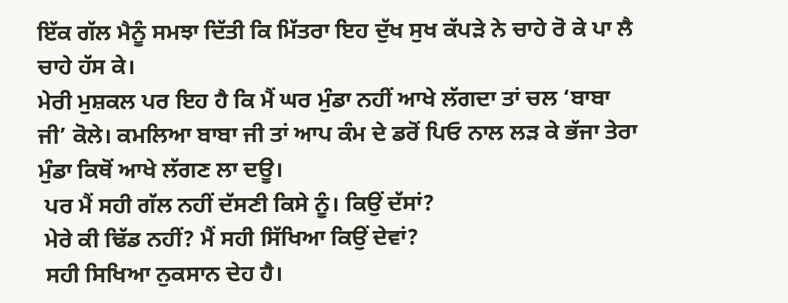ਇੱਕ ਗੱਲ ਮੈਨੂੰ ਸਮਝਾ ਦਿੱਤੀ ਕਿ ਮਿੱਤਰਾ ਇਹ ਦੁੱਖ ਸੁਖ ਕੱਪੜੇ ਨੇ ਚਾਹੇ ਰੋ ਕੇ ਪਾ ਲੈ ਚਾਹੇ ਹੱਸ ਕੇ।
ਮੇਰੀ ਮੁਸ਼ਕਲ ਪਰ ਇਹ ਹੈ ਕਿ ਮੈਂ ਘਰ ਮੁੰਡਾ ਨਹੀਂ ਆਖੇ ਲੱਗਦਾ ਤਾਂ ਚਲ ‘ਬਾਬਾ ਜੀ’ ਕੋਲੇ। ਕਮਲਿਆ ਬਾਬਾ ਜੀ ਤਾਂ ਆਪ ਕੰਮ ਦੇ ਡਰੋਂ ਪਿਓ ਨਾਲ ਲੜ ਕੇ ਭੱਜਾ ਤੇਰਾ ਮੁੰਡਾ ਕਿਥੋਂ ਆਖੇ ਲੱਗਣ ਲਾ ਦਊ।
 ਪਰ ਮੈਂ ਸਹੀ ਗੱਲ ਨਹੀਂ ਦੱਸਣੀ ਕਿਸੇ ਨੂੰ। ਕਿਉਂ ਦੱਸਾਂ?
 ਮੇਰੇ ਕੀ ਢਿੱਡ ਨਹੀਂ? ਮੈਂ ਸਹੀ ਸਿੱਖਿਆ ਕਿਉਂ ਦੇਵਾਂ?
 ਸਹੀ ਸਿਖਿਆ ਨੁਕਸਾਨ ਦੇਹ ਹੈ।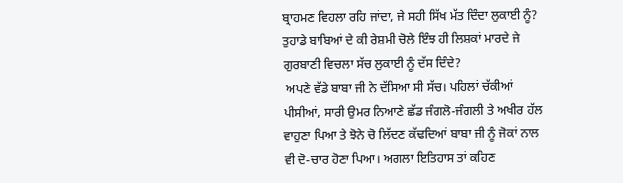ਬ੍ਰਾਹਮਣ ਵਿਹਲਾ ਰਹਿ ਜਾਂਦਾ, ਜੇ ਸਹੀ ਸਿੱਖ ਮੱਤ ਦਿੰਦਾ ਲੁਕਾਈ ਨੂੰ?
ਤੁਹਾਡੇ ਬਾਬਿਆਂ ਦੇ ਕੀ ਰੇਸ਼ਮੀ ਚੋਲੇ ਇੰਝ ਹੀ ਲਿਸ਼ਕਾਂ ਮਾਰਦੇ ਜੇ ਗੁਰਬਾਣੀ ਵਿਚਲਾ ਸੱਚ ਲੁਕਾਈ ਨੂੰ ਦੱਸ ਦਿੰਦੇ?
 ਅਪਣੇ ਵੱਡੇ ਬਾਬਾ ਜੀ ਨੇ ਦੱਸਿਆ ਸੀ ਸੱਚ। ਪਹਿਲਾਂ ਚੱਕੀਆਂ ਪੀਸੀਆਂ, ਸਾਰੀ ਉਮਰ ਨਿਆਣੇ ਛੱਡ ਜੰਗਲੋ-ਜੰਗਲੀ ਤੇ ਅਖੀਰ ਹੱਲ ਵਾਹੁਣਾ ਪਿਆ ਤੇ ਝੋਨੇ ਚੋ ਲਿੱਦਣ ਕੱਢਦਿਆਂ ਬਾਬਾ ਜੀ ਨੂੰ ਜੋਕਾਂ ਨਾਲ ਵੀ ਦੋ-ਚਾਰ ਹੋਣਾ ਪਿਆ। ਅਗਲਾ ਇਤਿਹਾਸ ਤਾਂ ਕਹਿਣ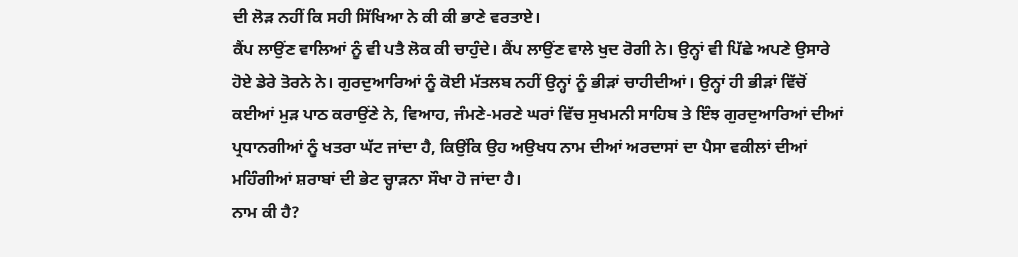ਦੀ ਲੋੜ ਨਹੀਂ ਕਿ ਸਹੀ ਸਿੱਖਿਆ ਨੇ ਕੀ ਕੀ ਭਾਣੇ ਵਰਤਾਏ।
ਕੈਂਪ ਲਾਉਂਣ ਵਾਲਿਆਂ ਨੂੰ ਵੀ ਪਤੈ ਲੋਕ ਕੀ ਚਾਹੁੰਦੇ। ਕੈਂਪ ਲਾਉਂਣ ਵਾਲੇ ਖੁਦ ਰੋਗੀ ਨੇ। ਉਨ੍ਹਾਂ ਵੀ ਪਿੱਛੇ ਅਪਣੇ ਉਸਾਰੇ ਹੋਏ ਡੇਰੇ ਤੋਰਨੇ ਨੇ। ਗੁਰਦੁਆਰਿਆਂ ਨੂੰ ਕੋਈ ਮੱਤਲਬ ਨਹੀਂ ਉਨ੍ਹਾਂ ਨੂੰ ਭੀੜਾਂ ਚਾਹੀਦੀਆਂ। ਉਨ੍ਹਾਂ ਹੀ ਭੀੜਾਂ ਵਿੱਚੋਂ ਕਈਆਂ ਮੁੜ ਪਾਠ ਕਰਾਉਂਣੇ ਨੇ, ਵਿਆਹ, ਜੰਮਣੇ-ਮਰਣੇ ਘਰਾਂ ਵਿੱਚ ਸੁਖਮਨੀ ਸਾਹਿਬ ਤੇ ਇੰਝ ਗੁਰਦੁਆਰਿਆਂ ਦੀਆਂ ਪ੍ਰਧਾਨਗੀਆਂ ਨੂੰ ਖਤਰਾ ਘੱਟ ਜਾਂਦਾ ਹੈ, ਕਿਉਂਕਿ ਉਹ ਅਉਖਧ ਨਾਮ ਦੀਆਂ ਅਰਦਾਸਾਂ ਦਾ ਪੈਸਾ ਵਕੀਲਾਂ ਦੀਆਂ ਮਹਿੰਗੀਆਂ ਸ਼ਰਾਬਾਂ ਦੀ ਭੇਟ ਚ੍ਹਾੜਨਾ ਸੌਖਾ ਹੋ ਜਾਂਦਾ ਹੈ।
ਨਾਮ ਕੀ ਹੈ?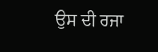ਉਸ ਦੀ ਰਜਾ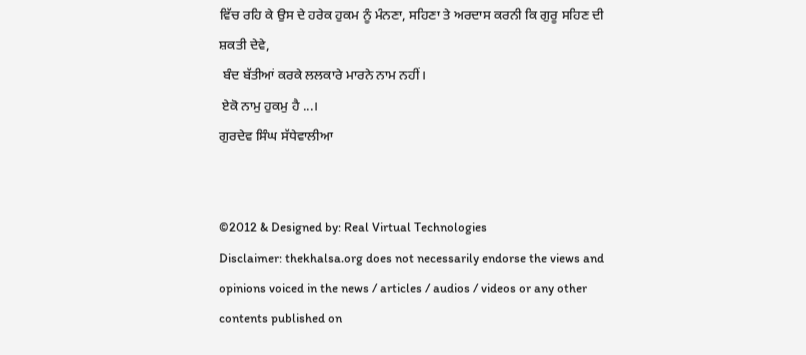ਵਿੱਚ ਰਹਿ ਕੇ ਉਸ ਦੇ ਹਰੇਕ ਹੁਕਮ ਨੂੰ ਮੰਨਣਾ, ਸਹਿਣਾ ਤੇ ਅਰਦਾਸ ਕਰਨੀ ਕਿ ਗੁਰੂ ਸਹਿਣ ਦੀ ਸ਼ਕਤੀ ਦੇਵੇ,
 ਬੰਦ ਬੱਤੀਆਂ ਕਰਕੇ ਲਲਕਾਰੇ ਮਾਰਨੇ ਨਾਮ ਨਹੀਂ।
 ਏਕੋ ਨਾਮੁ ਹੁਕਮੁ ਹੈ ...।
ਗੁਰਦੇਵ ਸਿੰਘ ਸੱਧੇਵਾਲੀਆ


©2012 & Designed by: Real Virtual Technologies
Disclaimer: thekhalsa.org does not necessarily endorse the views and opinions voiced in the news / articles / audios / videos or any other contents published on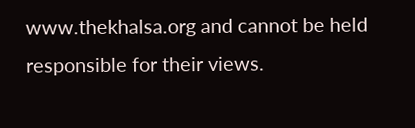www.thekhalsa.org and cannot be held responsible for their views.